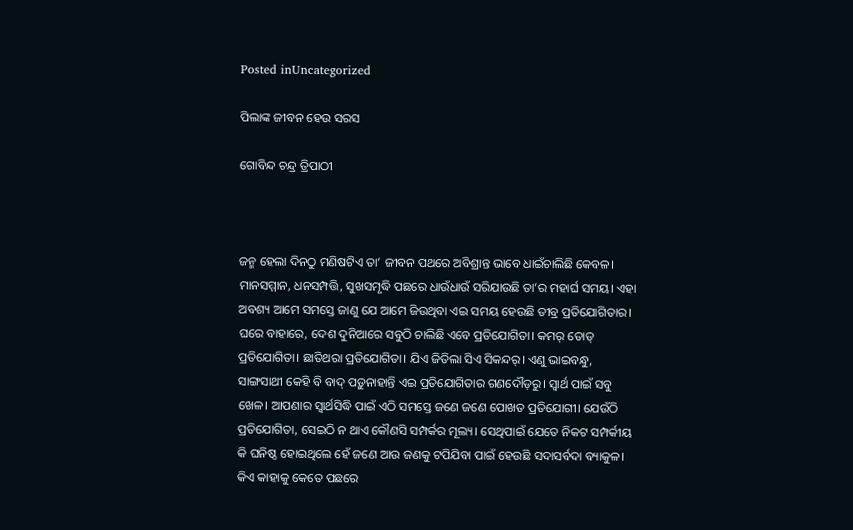Posted inUncategorized

ପିଲାଙ୍କ ଜୀବନ ହେଉ ସରସ

ଗୋବିନ୍ଦ ଚନ୍ଦ୍ର ତ୍ରିପାଠୀ



ଜନ୍ମ ହେଲା ଦିନଠୁ ମଣିଷଟିଏ ତା’ ଜୀବନ ପଥରେ ଅବିଶ୍ରାନ୍ତ ଭାବେ ଧାଇଁଚାଲିଛି କେବଳ। ମାନସମ୍ମାନ, ଧନସମ୍ପତ୍ତି, ସୁଖସମୃଦ୍ଧି ପଛରେ ଧାଉଁଧାଉଁ ସରିଯାଉଛି ତା’ର ମହାର୍ଘ ସମୟ। ଏହା ଅବଶ୍ୟ ଆମେ ସମସ୍ତେ ଜାଣୁ ଯେ ଆମେ ଜିଉଥିବା ଏଇ ସମୟ ହେଉଛି ତୀବ୍ର ପ୍ରତିଯୋଗିତାର। ଘରେ ବାହାରେ, ଦେଶ ଦୁନିଆରେ ସବୁଠି ଚାଲିଛି ଏବେ ପ୍ରତିଯୋଗିତା। କମର୍‌ ତୋଡ୍‌ ପ୍ରତିଯୋଗିତା। ଛାତିଥରା ପ୍ରତିଯୋଗିତା। ଯିଏ ଜିତିଲା ସିଏ ସିକନ୍ଦର୍‌। ଏଣୁ ଭାଇବନ୍ଧୁ, ସାଙ୍ଗସାଥୀ କେହି ବି ବାଦ୍‌ ପଡ଼ୁନାହାନ୍ତି ଏଇ ପ୍ରତିଯୋଗିତାର ଗଣଦୌଡ଼ରୁ। ସ୍ବାର୍ଥ ପାଇଁ ସବୁ ଖେଳ। ଆପଣାର ସ୍ବାର୍ଥସିଦ୍ଧି ପାଇଁ ଏଠି ସମସ୍ତେ ଜଣେ ଜଣେ ପୋଖତ ପ୍ରତିଯୋଗୀ। ଯେଉଁଠି ପ୍ରତିଯୋଗିତା, ସେଇଠି ନ ଥାଏ କୌଣସି ସମ୍ପର୍କର ମୂଲ୍ୟ। ସେଥିପାଇଁ ଯେତେ ନିକଟ ସମ୍ପର୍କୀୟ କି ଘନିଷ୍ଠ ହୋଇଥିଲେ ହେଁ ଜଣେ ଆଉ ଜଣକୁ ଟପିଯିବା ପାଇଁ ହେଉଛି ସଦାସର୍ବଦା ବ୍ୟାକୁଳ। କିଏ କାହାକୁ କେତେ ପଛରେ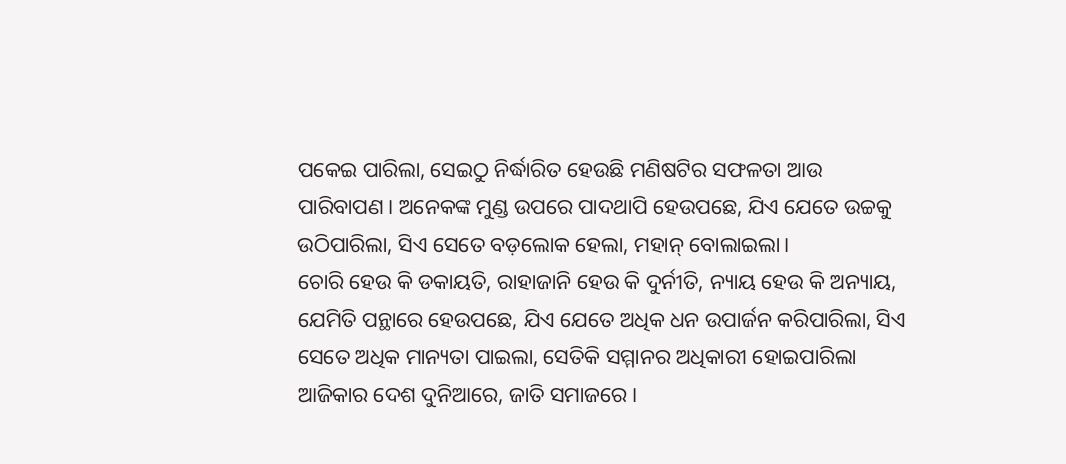ପକେଇ ପାରିଲା, ସେଇଠୁ ନିର୍ଦ୍ଧାରିତ ହେଉଛି ମଣିଷଟିର ସଫଳତା ଆଉ ପାରିବାପଣ। ଅନେକଙ୍କ ମୁଣ୍ଡ ଉପରେ ପାଦଥାପି ହେଉପଛେ, ଯିଏ ଯେତେ ଉଚ୍ଚକୁ ଉଠିପାରିଲା, ସିଏ ସେତେ ବଡ଼ଲୋକ ହେଲା, ମହାନ୍‌ ବୋଲାଇଲା।
ଚୋରି ହେଉ କି ଡକାୟତି, ରାହାଜାନି ହେଉ କି ଦୁର୍ନୀତି, ନ୍ୟାୟ ହେଉ କି ଅନ୍ୟାୟ, ଯେମିତି ପନ୍ଥାରେ ହେଉପଛେ, ଯିଏ ଯେତେ ଅଧିକ ଧନ ଉପାର୍ଜନ କରିପାରିଲା, ସିଏ ସେତେ ଅଧିକ ମାନ୍ୟତା ପାଇଲା, ସେତିକି ସମ୍ମାନର ଅଧିକାରୀ ହୋଇପାରିଲା ଆଜିକାର ଦେଶ ଦୁନିଆରେ, ଜାତି ସମାଜରେ।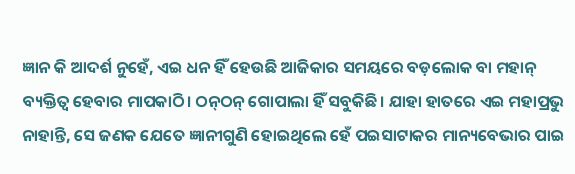ଜ୍ଞାନ କି ଆଦର୍ଶ ନୁହେଁ, ଏଇ ଧନ ହିଁ ହେଉଛି ଆଜିକାର ସମୟରେ ବଡ଼ଲୋକ ବା ମହାନ୍‌ ବ୍ୟକ୍ତିତ୍ୱ ହେବାର ମାପକାଠି। ଠନ୍‌ଠନ୍‌ ଗୋପାଲା ହିଁ ସବୁକିଛି। ଯାହା ହାତରେ ଏଇ ମହାପ୍ରଭୁ ନାହାନ୍ତି, ସେ ଜଣକ ଯେତେ ଜ୍ଞାନୀଗୁଣି ହୋଇଥିଲେ ହେଁ ପଇସାଟାକର ମାନ୍ୟବେଭାର ପାଇ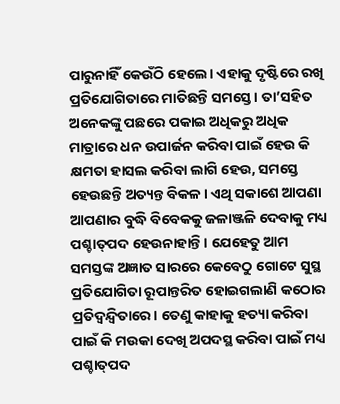ପାରୁନାହିଁ କେଉଁଠି ହେଲେ। ଏହାକୁ ଦୃଷ୍ଟିରେ ରଖି ପ୍ରତିଯୋଗିତାରେ ମାତିଛନ୍ତି ସମସ୍ତେ। ତା’ସହିତ ଅନେକଙ୍କୁ ପଛରେ ପକାଇ ଅଧିକରୁ ଅଧିକ ମାତ୍ରାରେ ଧନ ଉପାର୍ଜନ କରିବା ପାଇଁ ହେଉ କି କ୍ଷମତା ହାସଲ କରିବା ଲାଗି ହେଉ, ସମସ୍ତେ ହେଉଛନ୍ତି ଅତ୍ୟନ୍ତ ବିକଳ। ଏଥି ସକାଶେ ଆପଣା ଆପଣାର ବୁଦ୍ଧି ବିବେକକୁ ଜଳାଞ୍ଜଳି ଦେବାକୁ ମଧ୍ୟ ପଶ୍ଚାତ୍‌ପଦ ହେଉନାହାନ୍ତି। ଯେହେତୁ ଆମ ସମସ୍ତଙ୍କ ଅଜ୍ଞାତ ସାରରେ କେବେଠୁ ଗୋଟେ ସୁସ୍ଥ ପ୍ରତିଯୋଗିତା ରୂପାନ୍ତରିତ ହୋଇଗଲାଣି କଠୋର ପ୍ରତିଦ୍ୱନ୍ଦ୍ୱିତାରେ। ତେଣୁ କାହାକୁ ହତ୍ୟା କରିବା ପାଇଁ କି ମଉକା ଦେଖି ଅପଦସ୍ଥ କରିବା ପାଇଁ ମଧ୍ୟ ପଶ୍ଚାତ୍‌ପଦ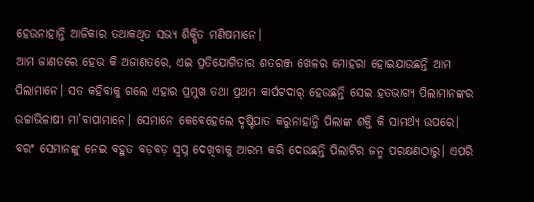ହେଉନାହାନ୍ତି ଆଜିକାର ତଥାକଥିତ ସଭ୍ୟ ଶିକ୍ଷିତ ମଣିଷମାନେ।
ଆମ ଜାଣତରେ ହେଉ କି ଅଜାଣତରେ, ଏଇ ପ୍ରତିଯୋଗିତାର ଶତରଞ୍ଜ ଖେଳର ମୋହରା ହୋଇଯାଉଛନ୍ତି ଆମ ପିଲାମାନେ। ସତ କହିବାକୁ ଗଲେ ଏହାର ପ୍ରମୁଖ ତଥା ପ୍ରଥମ କାର୍ପଟଦାର୍‌ ହେଉଛନ୍ତି ସେଇ ହତଭାଗ୍ୟ ପିଲାମାନଙ୍କର ଉଚ୍ଚାଭିଳାଷୀ ମା’ବାପାମାନେ। ସେମାନେ କେବେହେଲେ ଦୃଷ୍ଟିପାତ କରୁନାହାନ୍ତି ପିଲାଙ୍କ ଶକ୍ତି କି ସାମର୍ଥ୍ୟ ଉପରେ। ବରଂ ସେମାନଙ୍କୁ ନେଇ ବହୁତ ବଡ଼ବଡ଼ ସ୍ବପ୍ନ ଦେଖିବାକୁ ଆରମ୍ଭ କରି ଦେଉଛନ୍ତି ପିଲାଟିର ଜନ୍ମ ପରକ୍ଷଣଠାରୁ। ଏପରି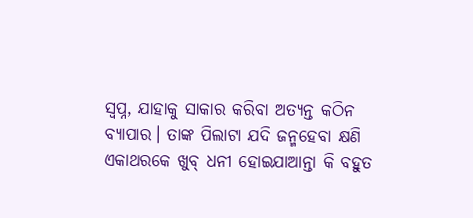ସ୍ବପ୍ନ, ଯାହାକୁ ସାକାର କରିବା ଅତ୍ୟନ୍ତ କଠିନ ବ୍ୟାପାର। ତାଙ୍କ ପିଲାଟା ଯଦି ଜନ୍ମହେବା କ୍ଷଣି ଏକାଥରକେ ଖୁବ୍‌ ଧନୀ ହୋଇଯାଆନ୍ତା କି ବହୁତ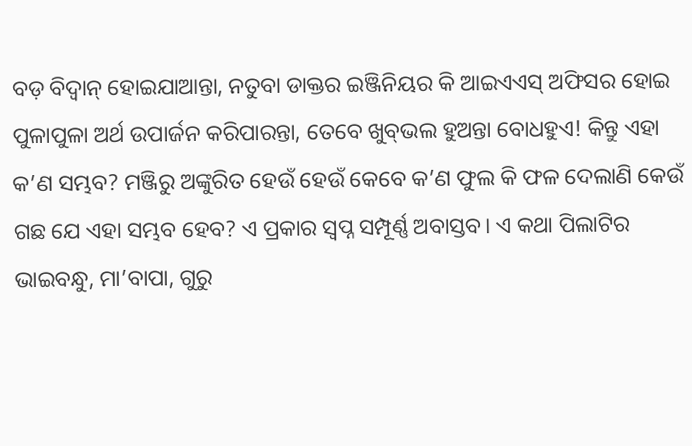ବଡ଼ ବିଦ୍ୱାନ୍‌ ହୋଇଯାଆନ୍ତା, ନତୁବା ଡାକ୍ତର ଇଞ୍ଜିନିୟର କି ଆଇଏଏସ୍‌ ଅଫିସର ହୋଇ ପୁଳାପୁଳା ଅର୍ଥ ଉପାର୍ଜନ କରିପାରନ୍ତା, ତେବେ ଖୁବ୍‌ଭଲ ହୁଅନ୍ତା ବୋଧହୁଏ! କିନ୍ତୁ ଏହା କ’ଣ ସମ୍ଭବ? ମଞ୍ଜିରୁ ଅଙ୍କୁରିତ ହେଉଁ ହେଉଁ କେବେ କ’ଣ ଫୁଲ କି ଫଳ ଦେଲାଣି କେଉଁ ଗଛ ଯେ ଏହା ସମ୍ଭବ ହେବ? ଏ ପ୍ରକାର ସ୍ବପ୍ନ ସମ୍ପୂର୍ଣ୍ଣ ଅବାସ୍ତବ। ଏ କଥା ପିଲାଟିର ଭାଇବନ୍ଧୁ, ମା’ବାପା, ଗୁରୁ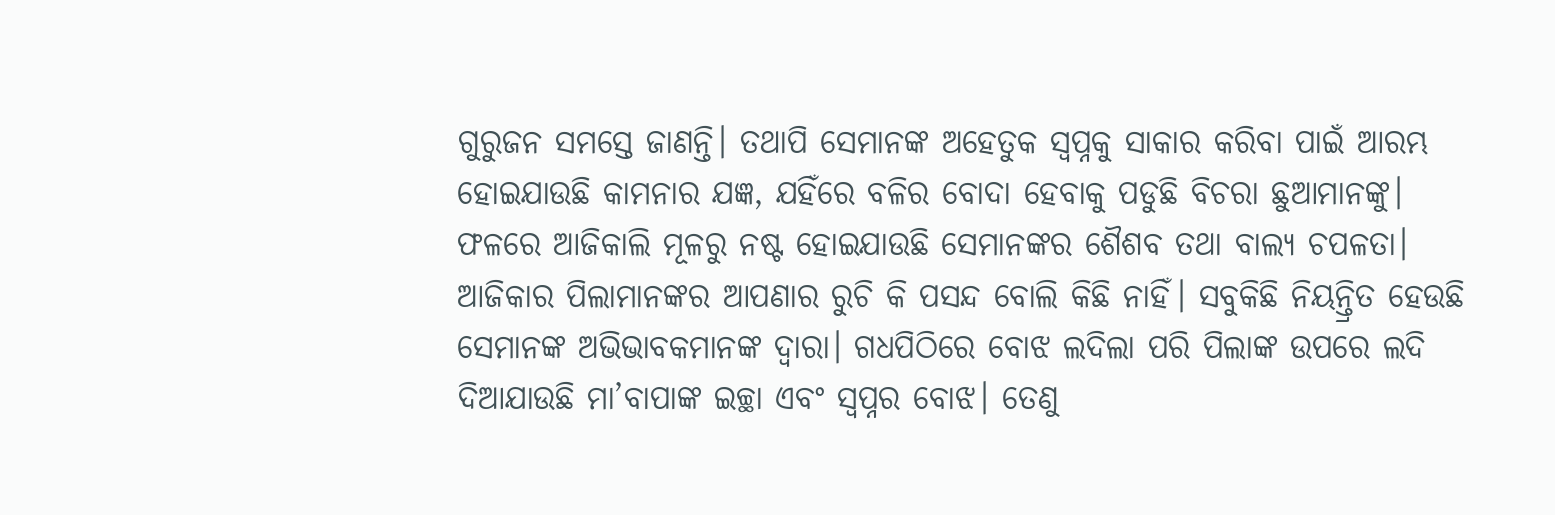ଗୁରୁଜନ ସମସ୍ତେ ଜାଣନ୍ତି। ତଥାପି ସେମାନଙ୍କ ଅହେତୁକ ସ୍ବପ୍ନକୁ ସାକାର କରିବା ପାଇଁ ଆରମ୍ଭ ହୋଇଯାଉଛି କାମନାର ଯଜ୍ଞ, ଯହିଁରେ ବଳିର ବୋଦା ହେବାକୁ ପଡୁଛି ବିଚରା ଛୁଆମାନଙ୍କୁ। ଫଳରେ ଆଜିକାଲି ମୂଳରୁ ନଷ୍ଟ ହୋଇଯାଉଛି ସେମାନଙ୍କର ଶୈଶବ ତଥା ବାଲ୍ୟ ଚପଳତା।
ଆଜିକାର ପିଲାମାନଙ୍କର ଆପଣାର ରୁଚି କି ପସନ୍ଦ ବୋଲି କିଛି ନାହିଁ। ସବୁକିଛି ନିୟନ୍ତ୍ରିତ ହେଉଛି ସେମାନଙ୍କ ଅଭିଭାବକମାନଙ୍କ ଦ୍ୱାରା। ଗଧପିଠିରେ ବୋଝ ଲଦିଲା ପରି ପିଲାଙ୍କ ଉପରେ ଲଦି ଦିଆଯାଉଛି ମା’ବାପାଙ୍କ ଇଚ୍ଛା ଏବଂ ସ୍ବପ୍ନର ବୋଝ। ତେଣୁ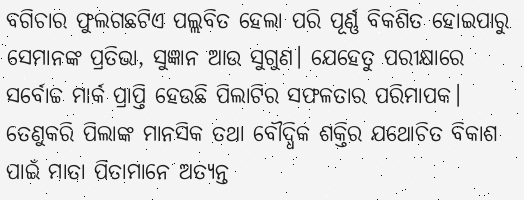ବଗିଚାର ଫୁଲଗଛଟିଏ ପଲ୍ଲବିତ ହେଲା ପରି ପୂର୍ଣ୍ଣ ବିକଶିତ ହୋଇପାରୁ ସେମାନଙ୍କ ପ୍ରତିଭା, ସୁଜ୍ଞାନ ଆଉ ସୁଗୁଣ। ଯେହେତୁ ପରୀକ୍ଷାରେ ସର୍ବୋଚ୍ଚ ମାର୍କ ପ୍ରାପ୍ତି ହେଉଛି ପିଲାଟିର ସଫଳତାର ପରିମାପକ। ତେଣୁକରି ପିଲାଙ୍କ ମାନସିକ ତଥା ବୌଦ୍ଧିକ ଶକ୍ତିର ଯଥୋଚିତ ବିକାଶ ପାଇଁ ମାତା ପିତାମାନେ ଅତ୍ୟନ୍ତ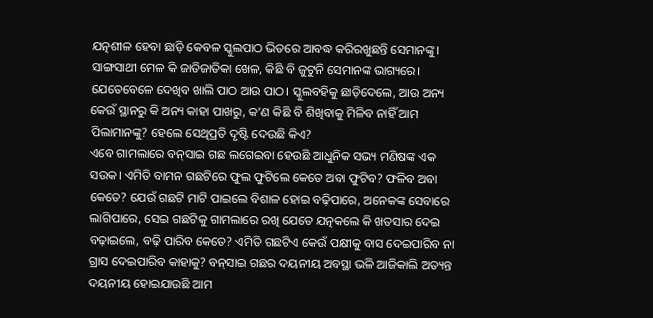ଯତ୍ନଶୀଳ ହେବା ଛାଡ଼ି କେବଳ ସ୍କୁଲପାଠ ଭିତରେ ଆବଦ୍ଧ କରିରଖୁଛନ୍ତି ସେମାନଙ୍କୁ। ସାଙ୍ଗସାଥୀ ମେଳ କି ଜାତିଜାତିକା ଖେଳ, କିଛି ବି ଜୁଟୁନି ସେମାନଙ୍କ ଭାଗ୍ୟରେ। ଯେତେବେଳେ ଦେଖିବ ଖାଲି ପାଠ ଆଉ ପାଠ। ସ୍କୁଲବହିକୁ ଛାଡ଼ିଦେଲେ, ଆଉ ଅନ୍ୟ କେଉଁ ସ୍ଥାନରୁ କି ଅନ୍ୟ କାହା ପାଖରୁ, କ’ଣ କିଛି ବି ଶିଖିବାକୁ ମିଳିବ ନାହିଁ ଆମ ପିଲାମାନଙ୍କୁ? ହେଲେ ସେଥିପ୍ରତି ଦୃଷ୍ଟି ଦେଉଛି କିଏ?
ଏବେ ଗାମଲାରେ ବନ୍‌ସାଇ ଗଛ ଲଗେଇବା ହେଉଛି ଆଧୁନିକ ସଭ୍ୟ ମଣିଷଙ୍କ ଏକ ସଉକ। ଏମିତି ବାମନ ଗଛଟିରେ ଫୁଲ ଫୁଟିଲେ କେତେ ଅବା ଫୁଟିବ? ଫଳିବ ଅବା କେତେ? ଯେଉଁ ଗଛଟି ମାଟି ପାଇଲେ ବିଶାଳ ହୋଇ ବଢ଼ିପାରେ, ଅନେକଙ୍କ ସେବାରେ ଲାଗିପାରେ, ସେଇ ଗଛଟିକୁ ଗାମଲାରେ ରଖି ଯେତେ ଯତ୍ନକଲେ କି ଖତସାର ଦେଇ ବଢ଼ାଇଲେ, ବଢ଼ି ପାରିବ କେତେ? ଏମିତି ଗଛଟିଏ କେଉଁ ପକ୍ଷୀକୁ ବାସ ଦେଇପାରିବ ନା ଗ୍ରାସ ଦେଇପାରିବ କାହାକୁ? ବନ୍‌ସାଇ ଗଛର ଦୟନୀୟ ଅବସ୍ଥା ଭଳି ଆଜିକାଲି ଅତ୍ୟନ୍ତ ଦୟନୀୟ ହୋଇଯାଉଛି ଆମ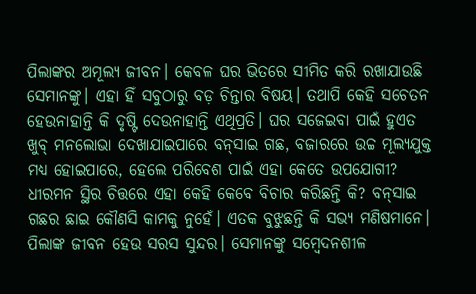ପିଲାଙ୍କର ଅମୂଲ୍ୟ ଜୀବନ। କେବଳ ଘର ଭିତରେ ସୀମିତ କରି ରଖାଯାଉଛି ସେମାନଙ୍କୁ। ଏହା ହିଁ ସବୁଠାରୁ ବଡ଼ ଚିନ୍ତାର ବିଷୟ। ତଥାପି କେହି ସଚେତନ ହେଉନାହାନ୍ତି କି ଦୃଷ୍ଟି ଦେଉନାହାନ୍ତି ଏଥିପ୍ରତି। ଘର ସଜେଇବା ପାଇଁ ହୁଏତ ଖୁବ୍‌ ମନଲୋଭା ଦେଖାଯାଇପାରେ ବନ୍‌ସାଇ ଗଛ, ବଜାରରେ ଉଚ୍ଚ ମୂଲ୍ୟଯୁକ୍ତ ମଧ୍ୟ ହୋଇପାରେ, ହେଲେ ପରିବେଶ ପାଇଁ ଏହା କେତେ ଉପଯୋଗୀ? ଧୀରମନ ସ୍ଥିର ଚିତ୍ତରେ ଏହା କେହି କେବେ ବିଚାର କରିଛନ୍ତି କି? ବନ୍‌ସାଇ ଗଛର ଛାଇ କୌଣସି କାମକୁ ନୁହେଁ। ଏତକ ବୁଝୁଛନ୍ତି କି ସଭ୍ୟ ମଣିଷମାନେ। ପିଲାଙ୍କ ଜୀବନ ହେଉ ସରସ ସୁନ୍ଦର। ସେମାନଙ୍କୁ ସମ୍ବେଦନଶୀଳ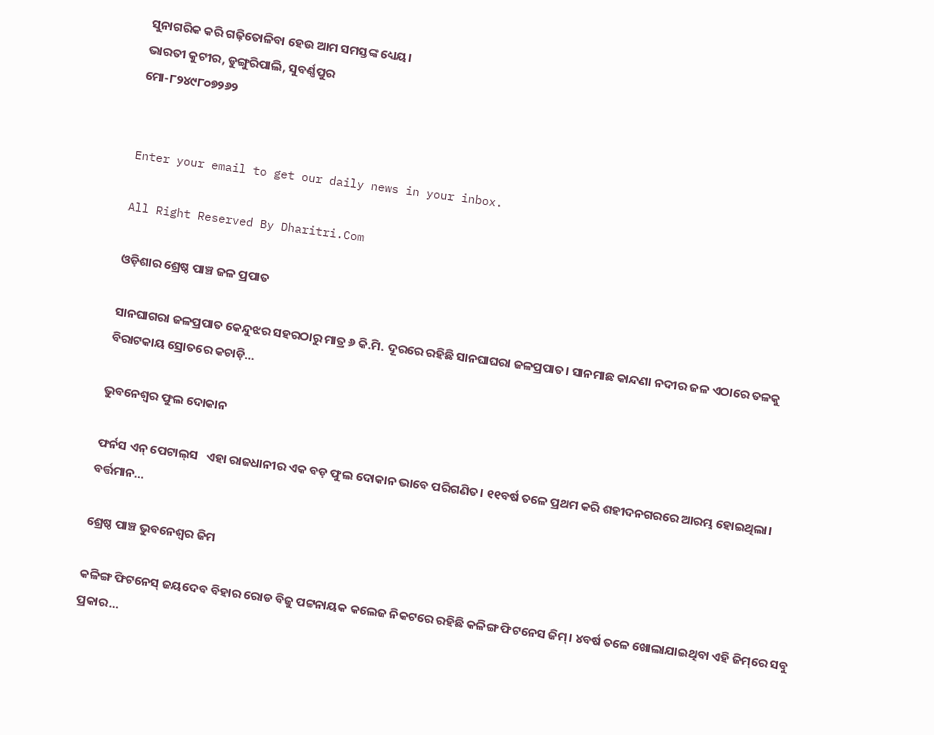ସୁନାଗରିକ କରି ଗଢ଼ିତୋଳିବା ହେଉ ଆମ ସମସ୍ତଙ୍କ ଧ୍ୟେୟ।
ଭାରତୀ କୁଟୀର, ଡୁଙ୍ଗୁରିପାଲି, ସୁବର୍ଣ୍ଣପୁର
ମୋ-୮୨୪୯୮୦୭୨୬୨


Enter your email to get our daily news in your inbox.

All Right Reserved By Dharitri.Com

ଓଡ଼ିଶାର ଶ୍ରେଷ୍ଠ ପାଞ୍ଚ ଜଳ ପ୍ରପାତ

ସାନଘାଗରା ଜଳପ୍ରପାତ କେନ୍ଦୁଝର ସହରଠାରୁ ମାତ୍ର ୬ କି.ମି. ଦୂରରେ ରହିଛି ସାନଘାଘରା ଜଳପ୍ରପାତ। ସାନମାଛ କାନ୍ଦଣା ନଦୀର ଜଳ ଏଠାରେ ତଳକୁ ବିରାଟକାୟ ସ୍ରୋତରେ କଚାଡ଼ି…

ଭୁବନେଶ୍ୱର ଫୁଲ ଦୋକାନ

ଫର୍ନସ ଏନ୍‌ ପେଟାଲ୍‌ସ   ଏହା ରାଜଧାନୀର ଏକ ବଡ଼ ଫୁଲ ଦୋକାନ ଭାବେ ପରିଗଣିତ। ୧୧ବର୍ଷ ତଳେ ପ୍ରଥମ କରି ଶହୀଦନଗରରେ ଆରମ୍ଭ ହୋଇଥିଲା। ବର୍ତ୍ତମାନ…

ଶ୍ରେଷ୍ଠ ପାଞ୍ଚ ଭୁବନେଶ୍ୱର ଜିମ

କଳିଙ୍ଗ ଫିଟନେସ୍‌ ଜୟଦେବ ବିହାର ରୋଡ ବିଜୁ ପଟ୍ଟନାୟକ କଲେଜ ନିକଟରେ ରହିଛି କଳିଙ୍ଗ ଫିଟନେସ ଜିମ୍‌। ୪ବର୍ଷ ତଳେ ଖୋଲାଯାଇଥିବା ଏହି ଜିମ୍‌ରେ ସବୁ ପ୍ରକାର…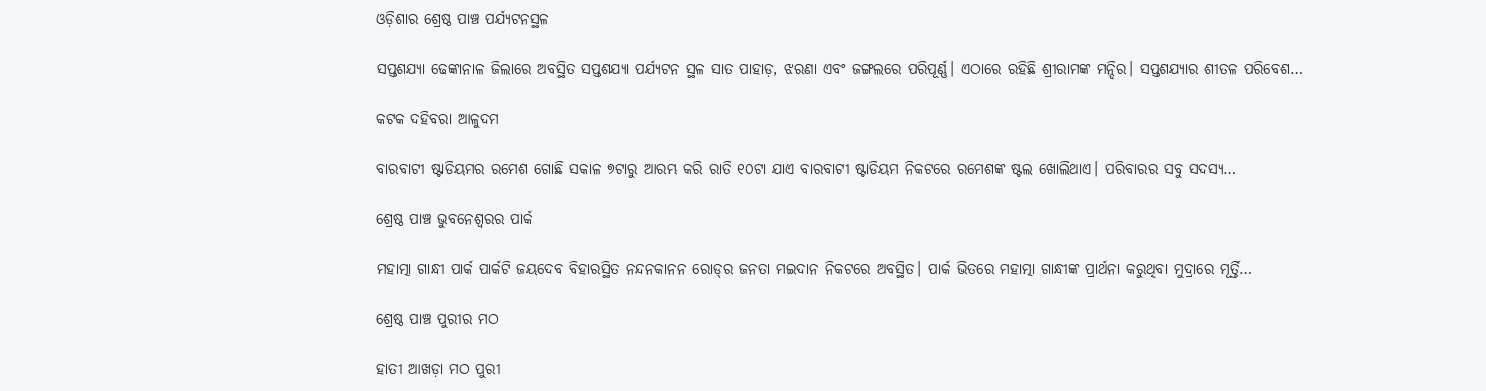ଓଡ଼ିଶାର ଶ୍ରେଷ୍ଠ ପାଞ୍ଚ ପର୍ଯ୍ୟଟନସ୍ଥଳ

ସପ୍ତଶଯ୍ୟା ଢେଙ୍କାନାଳ ଜିଲାରେ ଅବସ୍ଥିତ ସପ୍ତଶଯ୍ୟା ପର୍ଯ୍ୟଟନ ସ୍ଥଳ ସାତ ପାହାଡ଼, ଝରଣା ଏବଂ ଜଙ୍ଗଲରେ ପରିପୂର୍ଣ୍ଣ। ଏଠାରେ ରହିଛି ଶ୍ରୀରାମଙ୍କ ମନ୍ଦିର। ସପ୍ତଶଯ୍ୟାର ଶୀତଳ ପରିବେଶ…

କଟକ ଦହିବରା ଆଳୁଦମ

ବାରବାଟୀ ଷ୍ଟାଡିୟମର ରମେଶ ଗୋଛି ସକାଳ ୭ଟାରୁ ଆରମ୍ଭ କରି ରାତି ୧୦ଟା ଯାଏ ବାରବାଟୀ ଷ୍ଟାଡିୟମ ନିକଟରେ ରମେଶଙ୍କ ଷ୍ଟଲ ଖୋଲିଥାଏ। ପରିବାରର ସବୁ ସଦସ୍ୟ…

ଶ୍ରେଷ୍ଠ ପାଞ୍ଚ ଭୁବନେଶ୍ୱରର ପାର୍କ

ମହାତ୍ମା ଗାନ୍ଧୀ ପାର୍କ ପାର୍କଟି ଜୟଦେବ ବିହାରସ୍ଥିତ ନନ୍ଦନକାନନ ରୋଡ୍‌ର ଜନତା ମଇଦାନ ନିକଟରେ ଅବସ୍ଥିତ। ପାର୍କ ଭିତରେ ମହାତ୍ମା ଗାନ୍ଧୀଙ୍କ ପ୍ରାର୍ଥନା କରୁଥିବା ମୁଦ୍ରାରେ ମୂର୍ତ୍ତି…

ଶ୍ରେଷ୍ଠ ପାଞ୍ଚ ପୁରୀର ମଠ

ହାତୀ ଆଖଡ଼ା ମଠ ପୁରୀ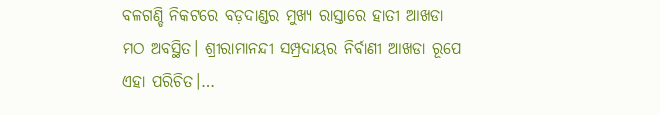ବଳଗଣ୍ଡି ନିକଟରେ ବଡ଼ଦାଣ୍ଡର ମୁଖ୍ୟ ରାସ୍ତାରେ ହାତୀ ଆଖଡା ମଠ ଅବସ୍ଥିତ। ଶ୍ରୀରାମାନନ୍ଦୀ ସମ୍ପ୍ରଦାୟର ନିର୍ବାଣୀ ଆଖଡା ରୂପେ ଏହା ପରିଚିତ।…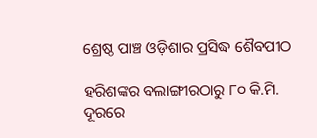ଶ୍ରେଷ୍ଠ ପାଞ୍ଚ ଓଡ଼ିଶାର ପ୍ରସିଦ୍ଧ ଶୈବପୀଠ

ହରିଶଙ୍କର ବଲାଙ୍ଗୀରଠାରୁ ୮୦ କି.ମି. ଦୂରରେ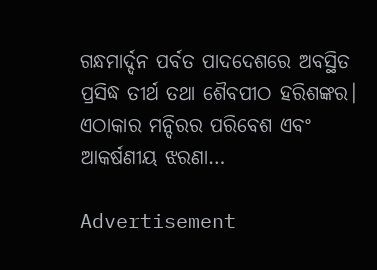ଗନ୍ଧମାର୍ଦ୍ଦନ ପର୍ବତ ପାଦଦେଶରେ ଅବସ୍ଥିତ ପ୍ରସିଦ୍ଧ ତୀର୍ଥ ତଥା ଶୈବପୀଠ ହରିଶଙ୍କର। ଏଠାକାର ମନ୍ଦିରର ପରିବେଶ ଏବଂ ଆକର୍ଷଣୀୟ ଝରଣା…

Advertisement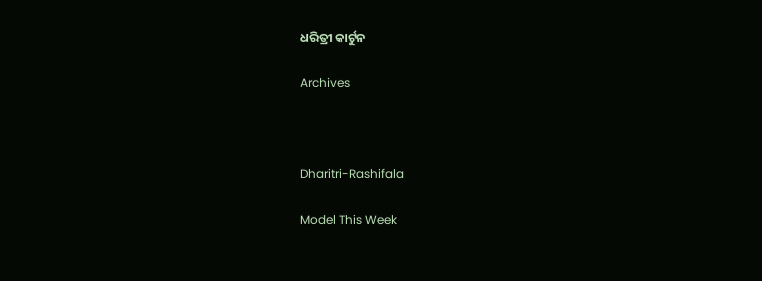ଧରିତ୍ରୀ କାର୍ଟୁନ

Archives



Dharitri-Rashifala

Model This Week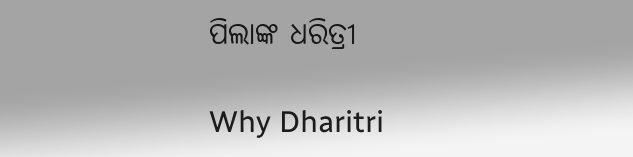ପିଲାଙ୍କ ଧରିତ୍ରୀ

Why Dharitri